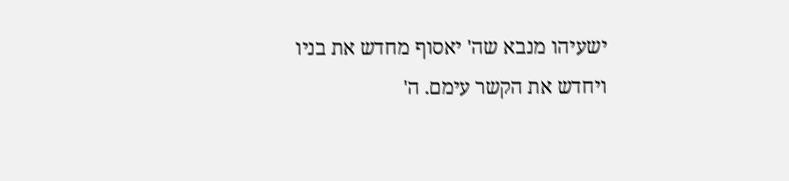ישעיהו מנבא שה' יאסוף מחדש את בניו ויחדש את הקשר עימם. ה'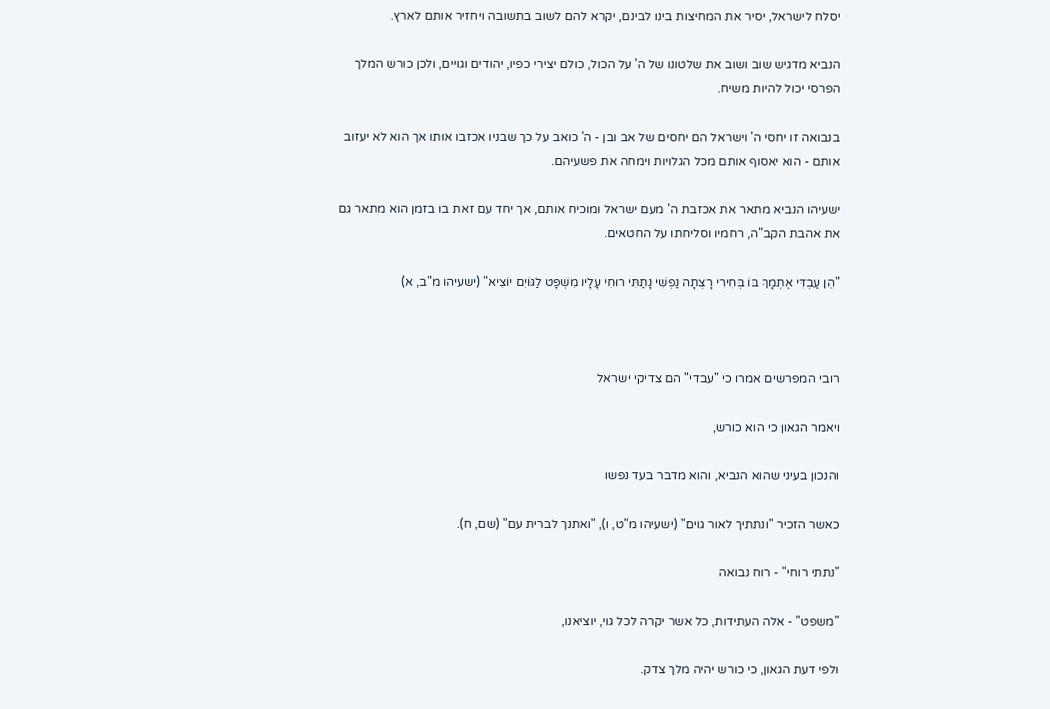יסלח לישראל, יסיר את המחיצות בינו לבינם, יקרא להם לשוב בתשובה ויחזיר אותם לארץ.

הנביא מדגיש שוב ושוב את שלטונו של ה' על הכול, כולם יצירי כפיו, יהודים וגויים, ולכן כורש המלך הפרסי יכול להיות משיח.

בנבואה זו יחסי ה' וישראל הם יחסים של אב ובן - ה' כואב על כך שבניו אכזבו אותו אך הוא לא יעזוב אותם - הוא יאסוף אותם מכל הגלויות וימחה את פשעיהם.

ישעיהו הנביא מתאר את אכזבת ה' מעם ישראל ומוכיח אותם, אך יחד עם זאת בו בזמן הוא מתאר גם את אהבת הקב"ה, רחמיו וסליחתו על החטאים.

"הֵן עַבְדִּי אֶתְמָךְ בּוֹ בְּחִירִי רָצְתָה נַפְשִׁי נָתַתִּי רוּחִי עָלָיו מִשְׁפָּט לַגּוֹיִם יוֹצִיא" (ישעיהו מ"ב, א)



רובי המפרשים אמרו כי "עבדי" הם צדיקי ישראל

ויאמר הגאון כי הוא כורש,

והנכון בעיני שהוא הנביא, והוא מדבר בעד נפשו

כאשר הזכיר "ונתתיך לאור גוים" (ישעיהו מ"ט, ו), "ואתנך לברית עם" (שם, ח).

"נתתי רוחי" - רוח נבואה

"משפט" - אלה העתידות, כל אשר יקרה לכל גוי, יוציאנו,

ולפי דעת הגאון, כי כורש יהיה מלך צדק.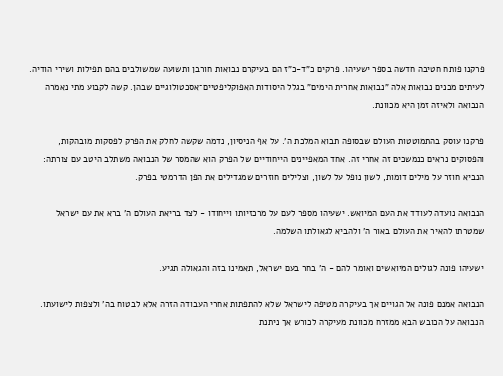פרקנו פותח חטיבה חדשה בספר ישעיהו. פרקים כ"ד-כ"ז הם בעיקרם נבואות חורבן ותשועה שמשולבים בהם תפילות ושירי הודיה. לעיתים מכנים נבואות אלה "נבואות אחרית הימים" בגלל היסודות האפוקליפטיים־אסכטולוגיים שבהן. קשה לקבוע מתי נאמרה הנבואה ולאיזה זמן היא מכוונת.

פרקנו עוסק בהתמוטטות העולם שבסופה תבוא המלכת ה'. על אף הניסיון, נדמה שקשה לחלק את הפרק לפסקות מובהקות, והפסוקים נראים כנמשכים זה אחרי זה. אחד המאפיינים הייחודיים של הפרק הוא שהמסר של הנבואה משתלב היטב עם צורתה: הנביא חוזר על מילים דומות, לשון נופל על לשון, וצלילים חוזרים שמגדילים את הפן הדרמטי בפרק.

הנבואה נועדה לעודד את העם המיואש. ישעיהו מספר לעם על מרכזיותו וייחודו - לצד בריאת העולם ה' ברא את עם ישראל שמטרתו להאיר את העולם באור ה' ולהביא לגאולתו השלמה.

ישעיהו פונה לגולים המיואשים ואומר להם - ה' בחר בעם ישראל, תאמינו בזה והגאולה תגיע.

הנבואה אמנם פונה אל הגויים אך בעיקרה מטיפה לישראל שלא להתפתות אחרי העבודה הזרה אלא לבטוח בה' ולצפות לישועתו. הנבואה על הכובש הבא ממזרח מכוונת מעיקרה לכורש אך ניתנת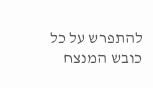להתפרש על כל כובש המנצח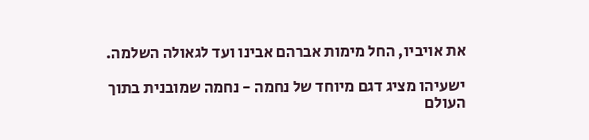את אויביו, החל מימות אברהם אבינו ועד לגאולה השלמה.

ישעיהו מציג דגם מיוחד של נחמה - נחמה שמובנית בתוך העולם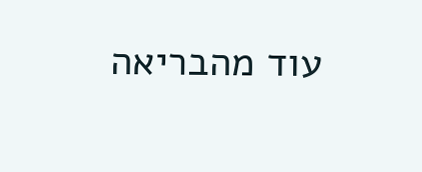עוד מהבריאה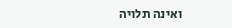ואינה תלויה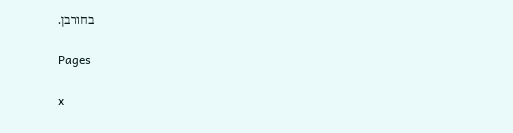בחורבן.

Pages

x